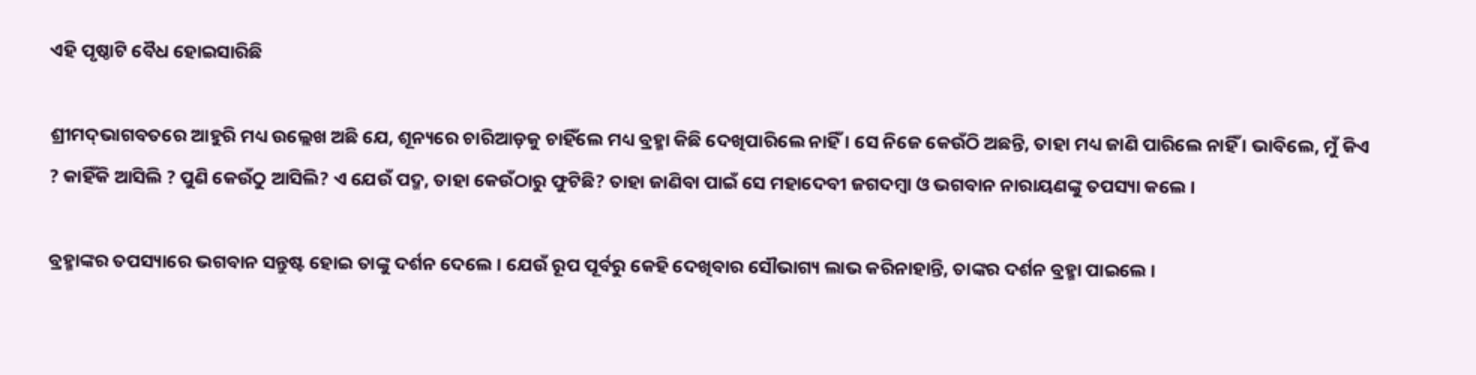ଏହି ପୃଷ୍ଠାଟି ବୈଧ ହୋଇସାରିଛି

ଶ୍ରୀମଦ୍‌ଭାଗବତରେ ଆହୁରି ମଧ୍ୟ ଉଲ୍ଲେଖ ଅଛି ଯେ, ଶୂନ୍ୟରେ ଚାରିଆଡ଼କୁ ଚାହିଁଲେ ମଧ୍ୟ ବ୍ରହ୍ମା କିଛି ଦେଖିପାରିଲେ ନାହିଁ । ସେ ନିଜେ କେଉଁଠି ଅଛନ୍ତି, ତାହା ମଧ୍ୟ ଜାଣି ପାରିଲେ ନାହିଁ । ଭାବିଲେ, ମୁଁ କିଏ ? କାହିଁକି ଆସିଲି ? ପୁଣି କେଉଁଠୁ ଆସିଲି? ଏ ଯେଉଁ ପଦ୍ମ, ତାହା କେଉଁଠାରୁ ଫୁଟିଛି? ତାହା ଜାଣିବା ପାଇଁ ସେ ମହାଦେବୀ ଜଗଦମ୍ବା ଓ ଭଗବାନ ନାରାୟଣଙ୍କୁ ତପସ୍ୟା କଲେ ।

ବ୍ରହ୍ମାଙ୍କର ତପସ୍ୟାରେ ଭଗବାନ ସନ୍ତୁଷ୍ଟ ହୋଇ ତାଙ୍କୁ ଦର୍ଶନ ଦେଲେ । ଯେଉଁ ରୂପ ପୂର୍ବରୁ କେହି ଦେଖିବାର ସୌଭାଗ୍ୟ ଲାଭ କରିନାହାନ୍ତି, ତାଙ୍କର ଦର୍ଶନ ବ୍ରହ୍ମା ପାଇଲେ ।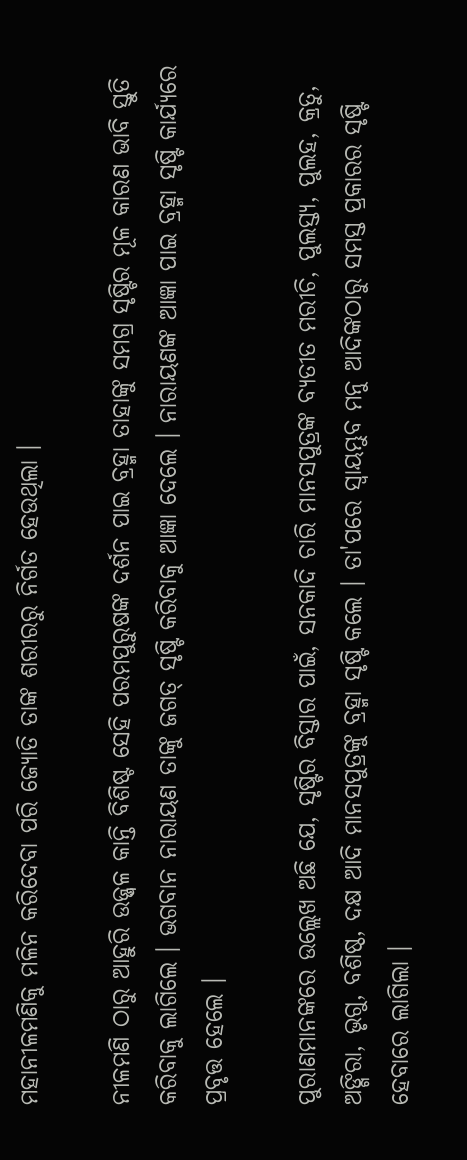ମହାନୀଳମଣିକୁ ମଳିନ କରିଦେବା ପରି ଜ୍ୟୋତି ତାଙ୍କ ଶରୀରରୁ ନିର୍ଗତ ହେଉଥିଲା ।

ନୀଳମଣି ଠାରୁ ଆହୁରି ଉଜ୍ଜ୍ୱଳ କାନ୍ତି ବିଶିଷ୍ଟ ସେହି ପରମପୁରୁଷଙ୍କ ଦର୍ଶନ ପାଇ ବ୍ରହ୍ମା ତାହାଙ୍କୁ ସମଗ୍ର ସୃଷ୍ଟିର ମୂଳ କାରଣ ଭାବି ସ୍ତୁତି କରିବାକୁ ଲାଗିଲେ । ଭଗବାନ ନାରାୟଣ ତାଙ୍କୁ ଜଗତ୍ ସୃଷ୍ଟି କରିବାକୁ ଆଜ୍ଞା ଦେଲେ । ନାରାୟଣଙ୍କ ଆଜ୍ଞା ପାଇ ବ୍ରହ୍ମା ସୃଷ୍ଟି କାର୍ଯ୍ୟରେ ପ୍ରବୃତ୍ତ ହେଲେ ।

ପୁରାଣମାନଙ୍କରେ ଉଲ୍ଲେଖ ଅଛି ଯେ, ସୃଷ୍ଟିର ବିସ୍ତାର ପାଇଁ, ସନକାଦି ଚାରି ମାନସପୁତ୍ରଙ୍କ ବ୍ୟତୀତ ମରୀଚି, ପୁଲସ୍ତ୍ୟ, ପୁଲହ, କ୍ରତୁ, ଅଙ୍ଗିରା, ଭୃଗୁ, ବଶିଷ୍ଠ, ଦକ୍ଷ ଆଦି ମାନସପୁତ୍ରଙ୍କୁ ବ୍ରହ୍ମା ସୃଷ୍ଟି କଲେ । ତା'ପରେ ସ୍ୱାୟମ୍ଭୁବ ମନୁ ଆଦିଙ୍କଠାରୁ ସମସ୍ତ ପ୍ରକାରର ସୃଷ୍ଟି ହେବାରେ ଲାଗିଲା ।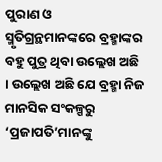ପୁରାଣ ଓ ସ୍ମୃତିଗ୍ରନ୍ଥମାନଙ୍କରେ ବ୍ରହ୍ମାଙ୍କର ବହୁ ପୁତ୍ର ଥିବା ଉଲ୍ଲେଖ ଅଛି । ଉଲ୍ଲେଖ ଅଛି ଯେ ବ୍ରହ୍ମା ନିଜ ମାନସିକ ସଂକଳ୍ପରୁ ‘ପ୍ରଜାପତି’ମାନଙ୍କୁ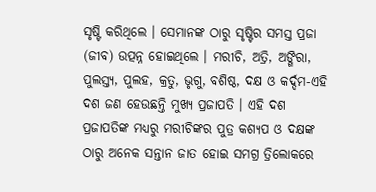ସୃଷ୍ଟି କରିଥିଲେ । ସେମାନଙ୍କ ଠାରୁ ସୃଷ୍ଟିର ସମସ୍ତ ପ୍ରଜା (ଜୀବ) ଉତ୍ପନ୍ନ ହୋଇଥିଲେ । ମରୀଚି, ଅତ୍ରି, ଅଙ୍ଗିରା, ପୁଲସ୍ତ୍ୟ, ପୁଲହ, କ୍ରତୁ, ଭୃଗୁ, ବଶିଷ୍ଠ, ଦକ୍ଷ ଓ କର୍ଦ୍ଦମ-ଏହି ଦଶ ଜଣ ହେଉଛନ୍ତି ମୁଖ୍ୟ ପ୍ରଜାପତି । ଏହି ଦଶ ପ୍ରଜାପତିଙ୍କ ମଧ୍ୟରୁ ମରୀଚିଙ୍କର ପୁତ୍ର କଶ୍ୟପ ଓ ଦକ୍ଷଙ୍କ ଠାରୁ ଅନେକ ସନ୍ତାନ ଜାତ ହୋଇ ସମଗ୍ର ତ୍ରିଲୋକରେ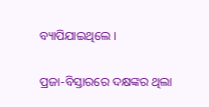ବ୍ୟାପିଯାଇଥିଲେ ।

ପ୍ରଜା-ବିସ୍ତାରରେ ଦକ୍ଷଙ୍କର ଥିଲା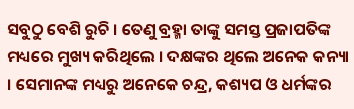ସବୁଠୁ ବେଶି ରୁଚି । ତେଣୁ ବ୍ରହ୍ମା ତାଙ୍କୁ ସମସ୍ତ ପ୍ରଜାପତିଙ୍କ ମଧ୍ୟରେ ମୁଖ୍ୟ କରିଥିଲେ । ଦକ୍ଷଙ୍କର ଥିଲେ ଅନେକ କନ୍ୟା । ସେମାନଙ୍କ ମଧ୍ୟରୁ ଅନେକେ ଚନ୍ଦ୍ର, କଶ୍ୟପ ଓ ଧର୍ମଙ୍କର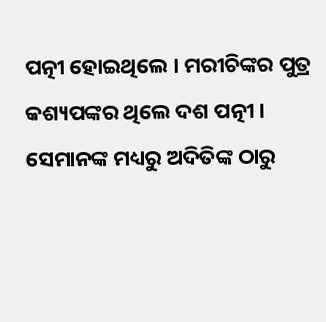ପତ୍ନୀ ହୋଇଥିଲେ । ମରୀଚିଙ୍କର ପୁତ୍ର କଶ୍ୟପଙ୍କର ଥିଲେ ଦଶ ପତ୍ନୀ । ସେମାନଙ୍କ ମଧ୍ୟରୁ ଅଦିତିଙ୍କ ଠାରୁ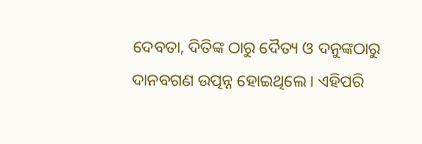ଦେବତା, ଦିତିଙ୍କ ଠାରୁ ଦୈତ୍ୟ ଓ ଦନୁଙ୍କଠାରୁ ଦାନବଗଣ ଉତ୍ପନ୍ନ ହୋଇଥିଲେ । ଏହିପରି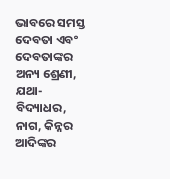ଭାବରେ ସମସ୍ତ ଦେବତା ଏବଂ ଦେବତାଙ୍କର ଅନ୍ୟ ଶ୍ରେଣୀ, ଯଥା- ବିଦ୍ୟାଧର, ନାଗ, କିନ୍ନର ଆଦିଙ୍କର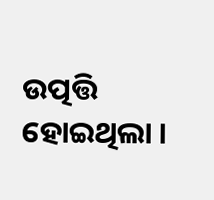ଉତ୍ପତ୍ତି ହୋଇଥିଲା ।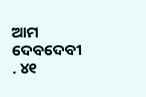ଆମ ଦେବଦେବୀ . ୪୧